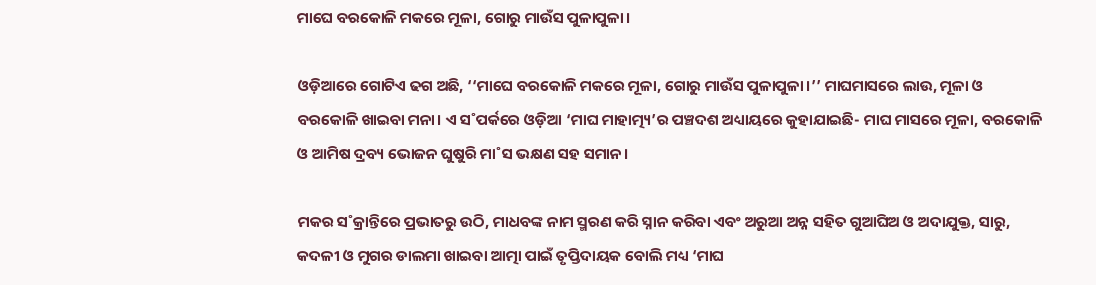ମାଘେ ବରକୋଳି ମକରେ ମୂଳା, ଗୋରୁ ମାଉଁସ ପୁଳାପୁଳା।

ଓଡ଼ିଆରେ ଗୋଟିଏ ଢଗ ଅଛି, ‘‘ମାଘେ ବରକୋଳି ମକରେ ମୂଳା, ଗୋରୁ ମାଉଁସ ପୁଳାପୁଳା।’’ ମାଘମାସରେ ଲାଉ, ମୂଳା ଓ ବରକୋଳି ଖାଇବା ମନା। ଏ ସ˚ପର୍କରେ ଓଡ଼ିଆ ‘ମାଘ ମାହାତ୍ମ୍ୟ’ର ପଞ୍ଚଦଶ ଅଧ୍ୟାୟରେ କୁହାଯାଇଛି- ମାଘ ମାସରେ ମୂଳା, ବରକୋଳି ଓ ଆମିଷ ଦ୍ରବ୍ୟ ଭୋଜନ ଘୁଷୁରି ମା˚ସ ଭକ୍ଷଣ ସହ ସମାନ।

ମକର ସ˚କ୍ରାନ୍ତିରେ ପ୍ରଭାତରୁ ଉଠି, ମାଧବଙ୍କ ନାମ ସ୍ମରଣ କରି ସ୍ନାନ କରିବା ଏବଂ ଅରୁଆ ଅନ୍ନ ସହିତ ଗୁଆଘିଅ ଓ ଅଦାଯୁକ୍ତ, ସାରୁ, କଦଳୀ ଓ ମୁଗର ଡାଲମା ଖାଇବା ଆତ୍ମା ପାଇଁ ତୃପ୍ତିଦାୟକ ବୋଲି ମଧ୍ୟ ‘ମାଘ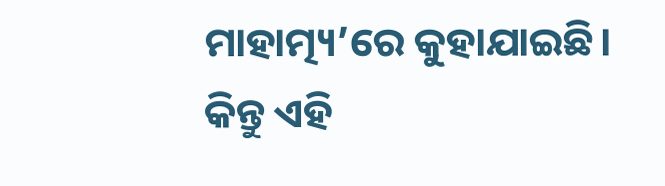ମାହାତ୍ମ୍ୟ’ରେ କୁହାଯାଇଛି। କିନ୍ତୁ ଏହି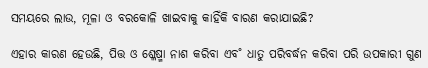ସମୟରେ ଲାଉ, ମୂଳା ଓ ବରକୋଳି ଖାଇବାକୁ କାହିଁକି ବାରଣ କରାଯାଇଛି?

ଏହାର କାରଣ ହେଉଛି, ପିତ୍ତ ଓ ଶ୍ଳେଷ୍ମା ନାଶ କରିବା ଏବ˚ ଧାତୁ ପରିବର୍ଦ୍ଧନ କରିବା ପରି ଉପକାରୀ ଗୁଣ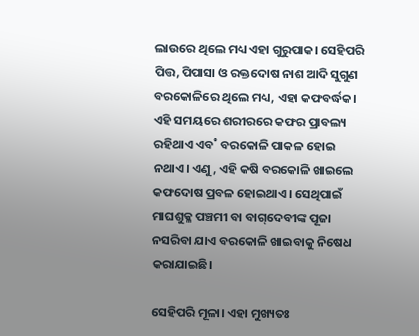ଲାଉରେ ଥିଲେ ମଧ୍ୟ ଏହା ଗୁରୁପାକ। ସେହିପରି ପିତ୍ତ, ପିପାସା ଓ ରକ୍ତଦୋଷ ନାଶ ଆଦି ସୁଗୁଣ ବରକୋଳିରେ ଥିଲେ ମଧ୍ୟ, ଏହା କଫବର୍ଦ୍ଧକ। ଏହି ସମୟରେ ଶରୀରରେ କଫର ପ୍ରାବଲ୍ୟ ରହିଥାଏ ଏବ˚ ବରକୋଳି ପାକଳ ହୋଇ ନଥାଏ। ଏଣୁ, ଏହି କଷି ବରକୋଳି ଖାଇଲେ କଫଦୋଷ ପ୍ରବଳ ହୋଇଥାଏ। ସେଥିପାଇଁ ମାଘଶୁକ୍ଳ ପଞ୍ଚମୀ ବା ବାଗ୍‌ଦେବୀଙ୍କ ପୂଜା ନସରିବା ଯାଏ ବରକୋଳି ଖାଇବାକୁ ନିଷେଧ କରାଯାଇଛି।

ସେହିପରି ମୂଳା। ଏହା ମୁଖ୍ୟତଃ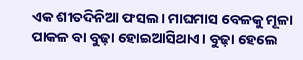ଏକ ଶୀତଦିନିଆ ଫସଲ। ମାଘମାସ ବେଳକୁ ମୂଳା ପାକଳ ବା ବୁଢ଼ା ହୋଇଆସିଥାଏ। ବୁଢ଼ା ହେଲେ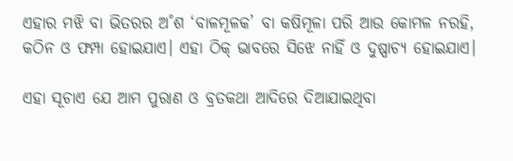ଏହାର ମଝି ବା ଭିତରର ଅ˚ଶ ‘ବାଳମୂଳକ’ ବା କଷିମୂଳା ପରି ଆଉ କୋମଳ ନରହି, କଠିନ ଓ ଫମ୍ପା ହୋଇଯାଏ। ଏହା ଠିକ୍‌ ଭାବରେ ସିଝେ ନାହିଁ ଓ ଦୁଷ୍ପାଚ୍ୟ ହୋଇଯାଏ।

ଏହା ସୂଚାଏ ଯେ ଆମ ପୁରାଣ ଓ ବ୍ରତକଥା ଆଦିରେ ଦିଆଯାଇଥିବା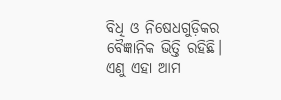ବିଧି ଓ ନିଷେଧଗୁଡ଼ିକର ବୈଜ୍ଞାନିକ ଭିତ୍ତି ରହିଛି। ଏଣୁ ଏହା ଆମ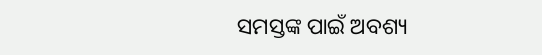ସମସ୍ତଙ୍କ ପାଇଁ ଅବଶ୍ୟ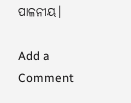ପାଳନୀୟ।

Add a Comment